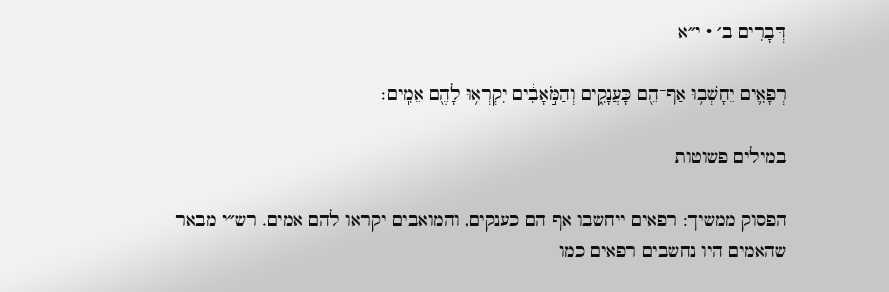דְּבָרִים ב׳ · י״א

רְפָאִ֛ים יֵחָשְׁב֥וּ אַף־הֵ֖ם כָּעֲנָקִ֑ים וְהַמֹּ֣אָבִ֔ים יִקְרְא֥וּ לָהֶ֖ם אֵמִֽים׃

במילים פשוטות

הפסוק ממשיך: רפאים ייחשבו אף הם כענקים, והמואבים יקראו להם אמים. רש״י מבאר שהאמים היו נחשבים רפאים כמו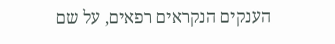הענקים הנקראים רפאים, על שם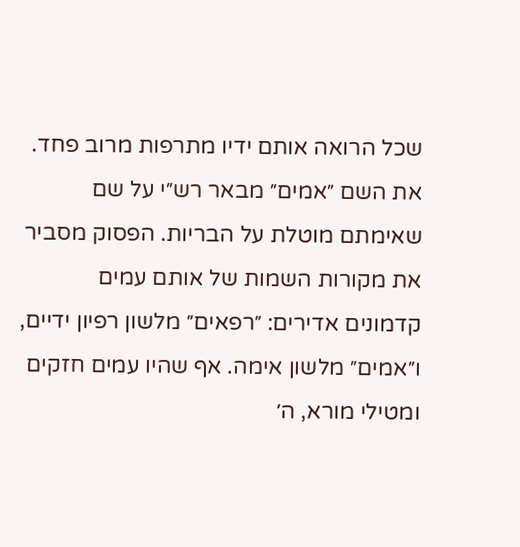שכל הרואה אותם ידיו מתרפות מרוב פחד. את השם ״אמים״ מבאר רש״י על שם שאימתם מוטלת על הבריות. הפסוק מסביר את מקורות השמות של אותם עמים קדמונים אדירים: ״רפאים״ מלשון רפיון ידיים, ו״אמים״ מלשון אימה. אף שהיו עמים חזקים ומטילי מורא, ה׳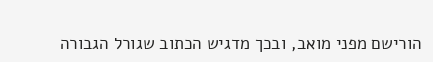הורישם מפני מואב, ובכך מדגיש הכתוב שגורל הגבורה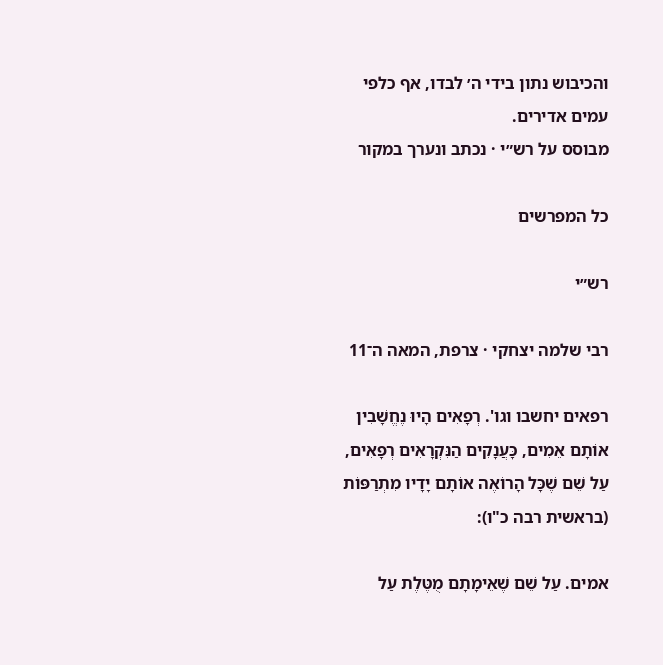והכיבוש נתון בידי ה׳ לבדו, אף כלפי עמים אדירים.
מבוסס על רש״י · נכתב ונערך במקור

כל המפרשים

רש״י

רבי שלמה יצחקי · צרפת, המאה ה־11

רפאים יחשבו וגו'. רְפָאִים הָיוּ נֶחֱשָׁבִין אוֹתָם אֵמִים, כָּעֲנָקִים הַנִּקְרָאִים רְפָאִים, עַל שֵׁם שֶׁכָּל הָרוֹאֶה אוֹתָם יָדָיו מִתְרַפּוֹת (בראשית רבה כ"ו):

אמים. עַל שֵׁם שֶׁאֵימָתָם מֻטֶּלֶת עַל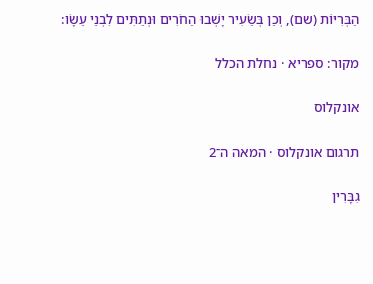הַבְּרִיּוֹת (שם), וְכֵן בְּשֵׂעִיר יָשְׁבוּ הַחֹרִים וּנְתַתִּים לִבְנֵי עֵשָׂו:

מקור: ספריא · נחלת הכלל

אונקלוס

תרגום אונקלוס · המאה ה־2

גִבָּרִין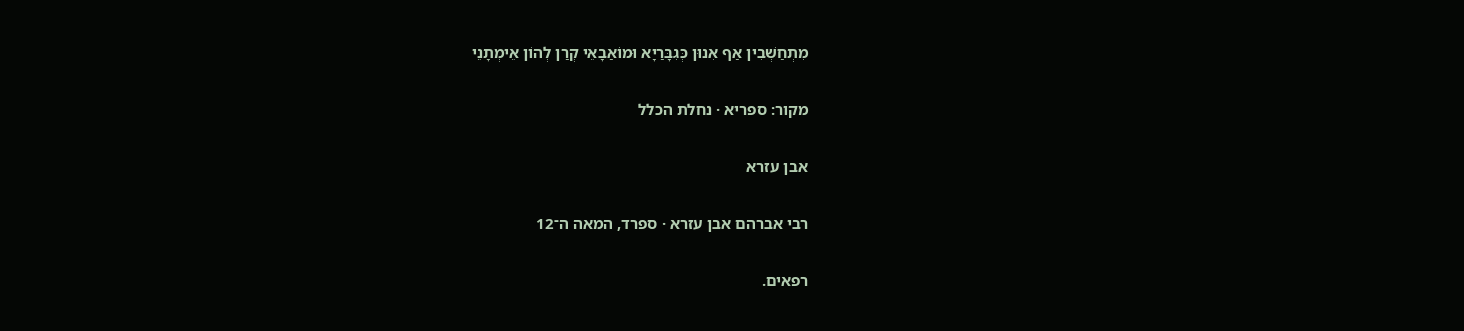מִתְחַשְׁבִין אַף אִנוּן כְּגִבָּרַיָא וּמוֹאַבָאֵי קְרַן לְהוֹן אֵימְתָנֵי

מקור: ספריא · נחלת הכלל

אבן עזרא

רבי אברהם אבן עזרא · ספרד, המאה ה־12

רפאים.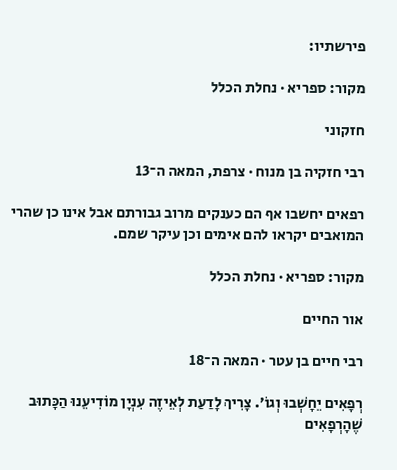פירשתיו:

מקור: ספריא · נחלת הכלל

חזקוני

רבי חזקיה בן מנוח · צרפת, המאה ה־13

רפאים יחשבו אף הם כענקים מרוב גבורתם אבל אינו כן שהרי המואבים יקראו להם אימים וכן עיקר שמם.

מקור: ספריא · נחלת הכלל

אור החיים

רבי חיים בן עטר · המאה ה־18

רְפָאִים יֵחָשְׁבוּ וְגוֹ׳. צָרִיךְ לָדַעַת לְאֵיזֶה עִנְיָן מוֹדִיעֵנוּ הַכָּתוּב שֶׁהָרְפָאִים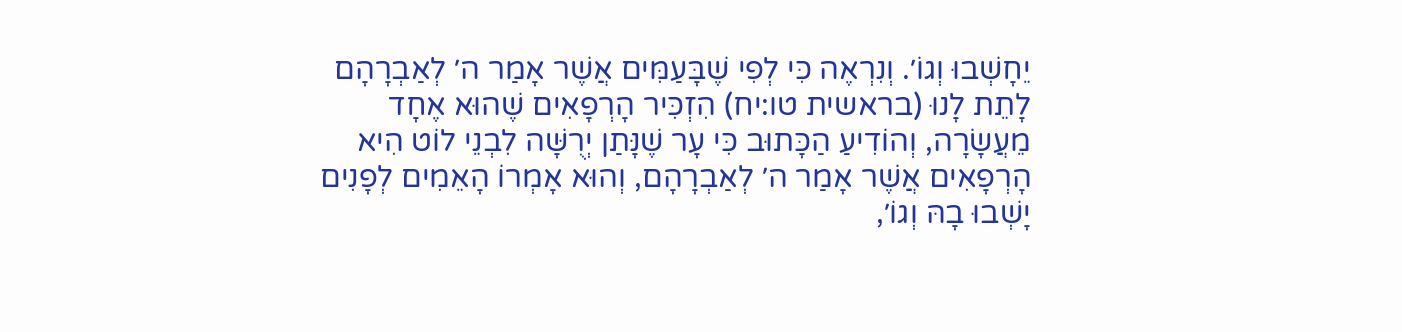יֵחָשְׁבוּ וְגוֹ׳. וְנִרְאֶה כִּי לְפִי שֶׁבָּעַמִּים אֲשֶׁר אָמַר ה׳ לְאַבְרָהָם לָתֵת לָנוּ (בראשית טו:יח) הִזְכִּיר הָרְפָאִים שֶׁהוּא אֶחָד מֵעֲשָׂרָה, וְהוֹדִיעַ הַכָּתוּב כִּי עָר שֶׁנָּתַן יְרֻשָּׁה לִבְנֵי לוֹט הִיא הָרְפָאִים אֲשֶׁר אָמַר ה׳ לְאַבְרָהָם, וְהוּא אָמְרוֹ הָאֵמִים לְפָנִים יָשְׁבוּ בָהּ וְגוֹ׳,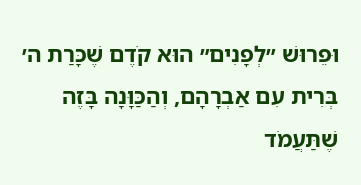וּפֵרוּשׁ ״לְפָנִים״ הוּא קֹדֶם שֶׁכָּרַת ה׳ בְּרִית עִם אַבְרָהָם, וְהַכַּוָּנָה בָּזֶה שֶׁתַּעֲמֹד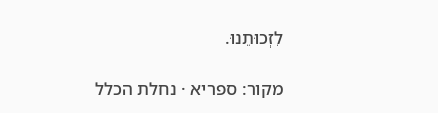לִזְכוּתֵנוּ.

מקור: ספריא · נחלת הכלל